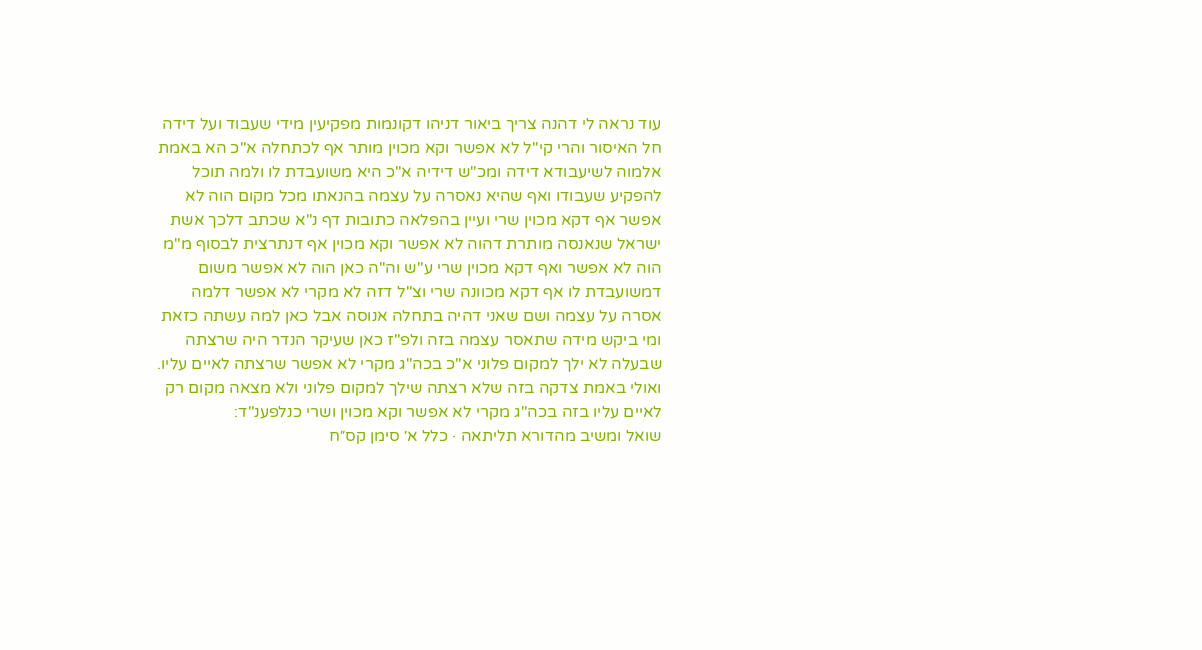עוד נראה לי דהנה צריך ביאור דניהו דקונמות מפקיעין מידי שעבוד ועל דידה חל האיסור והרי קי"ל לא אפשר וקא מכוין מותר אף לכתחלה א"כ הא באמת אלמוה לשיעבודא דידה ומכ"ש דידיה א"כ היא משועבדת לו ולמה תוכל להפקיע שעבודו ואף שהיא נאסרה על עצמה בהנאתו מכל מקום הוה לא אפשר אף דקא מכוין שרי ועיין בהפלאה כתובות דף נ"א שכתב דלכך אשת ישראל שנאנסה מותרת דהוה לא אפשר וקא מכוין אף דנתרצית לבסוף מ"מ הוה לא אפשר ואף דקא מכוין שרי ע"ש וה"ה כאן הוה לא אפשר משום דמשועבדת לו אף דקא מכוונה שרי וצ"ל דזה לא מקרי לא אפשר דלמה אסרה על עצמה ושם שאני דהיה בתחלה אנוסה אבל כאן למה עשתה כזאת ומי ביקש מידה שתאסר עצמה בזה ולפ"ז כאן שעיקר הנדר היה שרצתה שבעלה לא ילך למקום פלוני א"כ בכה"ג מקרי לא אפשר שרצתה לאיים עליו. ואולי באמת צדקה בזה שלא רצתה שילך למקום פלוני ולא מצאה מקום רק לאיים עליו בזה בכה"ג מקרי לא אפשר וקא מכוין ושרי כנלפענ"ד:
שואל ומשיב מהדורא תליתאה · כלל א׳ סימן קס״ח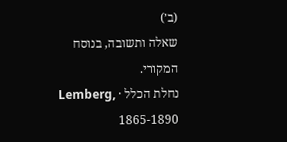(ב׳)
שאלה ותשובה, בנוסח המקורי.
נחלת הכלל · Lemberg, 1865-1890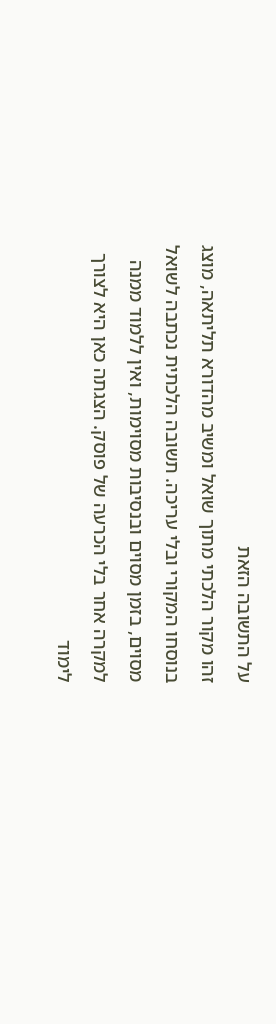על התשובה הזאת
זהו מקור הלכתי מתוך שואל ומשיב מהדורא תליתאה, מוצג בנוסחו המקורי ובלי עריכה. תשובה הלכתית נכתבה לשואל מסוים, בזמן מסוים ובנסיבות מסוימות, ואין ללמוד ממנה למקרה אחר בלי הכרעה של פוסק. הצגתה כאן היא לצורך לימוד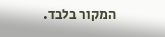המקור בלבד.